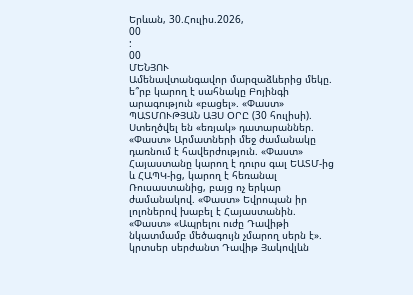Երևան, 30.Հուլիս.2026,
00
:
00
ՄԵՆՅՈՒ
Ամենավտանգավոր մարզաձևերից մեկը. ե՞րբ կարող է սահնակը Բոյինգի արագություն «բացել». «Փաստ» ՊԱՏՄՈՒԹՅԱՆ ԱՅՍ ՕՐԸ (30 հուլիսի). Ստեղծվել են «եռյակ» դատարաններ. «Փաստ» Արմատների մեջ ժամանակը դառնում է հավերժություն. «Փաստ» Հայաստանը կարող է դուրս գալ ԵԱՏՄ-ից և ՀԱՊԿ-ից, կարող է հեռանալ Ռուսաստանից, բայց ոչ երկար ժամանակով. «Փաստ» Եվրոպան իր լոլոներով խաբել է Հայաստանին. «Փաստ» «Ապրելու ուժը Դավիթի նկատմամբ մեծագույն չմարող սերն է». կրտսեր սերժանտ Դավիթ Յակովլևն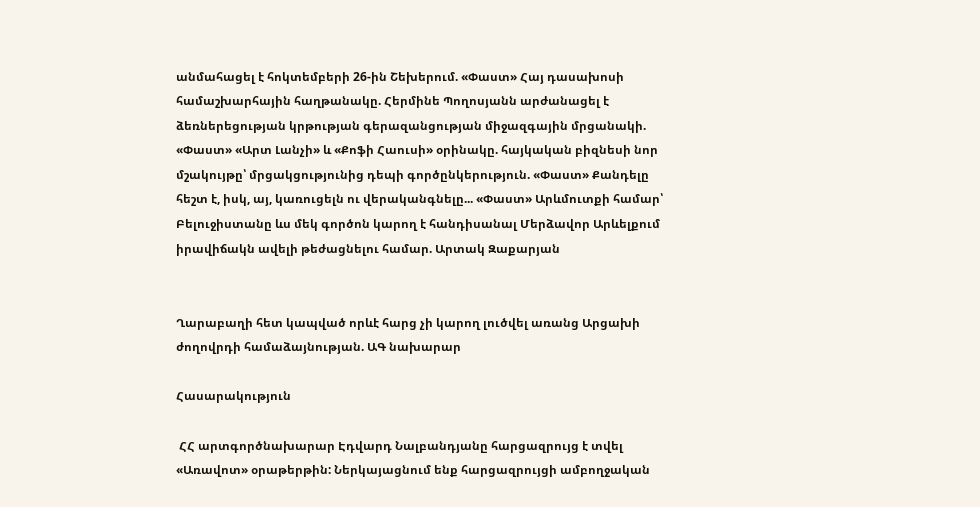անմահացել է հոկտեմբերի 26-ին Շեխերում. «Փաստ» Հայ դասախոսի համաշխարհային հաղթանակը. Հերմինե Պողոսյանն արժանացել է ձեռներեցության կրթության գերազանցության միջազգային մրցանակի. «Փաստ» «Արտ Լանչի» և «Քոֆի Հաուսի» օրինակը. հայկական բիզնեսի նոր մշակույթը՝ մրցակցությունից դեպի գործընկերություն. «Փաստ» Քանդելը հեշտ է, իսկ, այ, կառուցելն ու վերականգնելը... «Փաստ» Արևմուտքի համար՝ Բելուջիստանը ևս մեկ գործոն կարող է հանդիսանալ Մերձավոր Արևելքում իրավիճակն ավելի թեժացնելու համար. Արտակ Զաքարյան


Ղարաբաղի հետ կապված որևէ հարց չի կարող լուծվել առանց Արցախի ժողովրդի համաձայնության. ԱԳ նախարար

Հասարակություն

 ՀՀ արտգործնախարար Էդվարդ Նալբանդյանը հարցազրույց է տվել «Առավոտ» օրաթերթին: Ներկայացնում ենք հարցազրույցի ամբողջական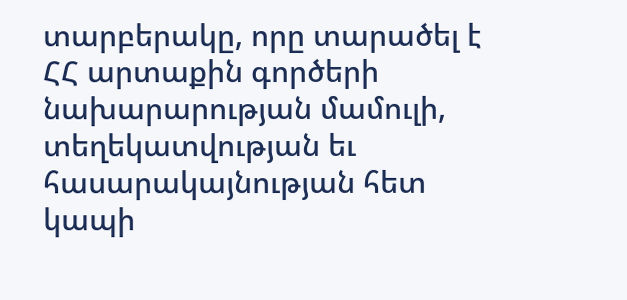տարբերակը, որը տարածել է ՀՀ արտաքին գործերի նախարարության մամուլի, տեղեկատվության եւ հասարակայնության հետ կապի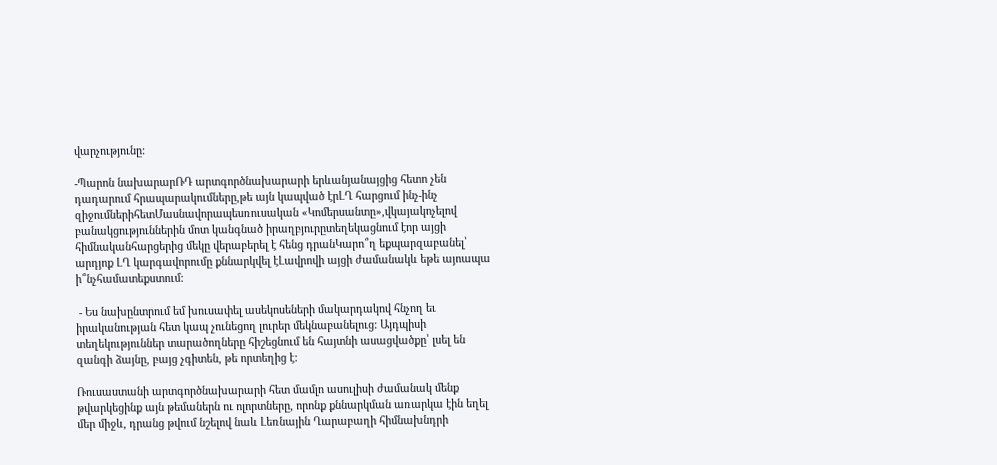վարչությունը:

-Պարոն նախարարՌԴ արտգործնախարարի երևանյանայցից հետո չեն դադարում հրապարակումները,թե այն կապված էրԼՂ հարցում ինչ-ինչ զիջումներիհետՄասնավորապեսռուսական «Կոմերսանտը»,վկայակոչելով բանակցություններին մոտ կանգնած իրաղբյուրըտեղեկացնում էոր այցի հիմնականհարցերից մեկը վերաբերել է հենց դրանԿարո՞ղ եքպարզաբանել՝ արդյոք ԼՂ կարգավորումը քննարկվել էԼավրովի այցի ժամանակև եթե այոապա ի՞նչհամատեքստում:

 - Ես նախընտրում եմ խուսափել ասեկոսեների մակարդակով հնչող եւ իրականության հետ կապ չունեցող լուրեր մեկնաբանելուց: Այդպիսի տեղեկություններ տարածողները հիշեցնում են հայտնի ասացվածքը՝ լսել են զանգի ձայնը, բայց չգիտեն, թե որտեղից է:

Ռուսաստանի արտգործնախարարի հետ մամլո ասուլիսի ժամանակ մենք թվարկեցինք այն թեմաներն ու ոլորտները, որոնք քննարկման առարկա էին եղել մեր միջև, դրանց թվում նշելով նաև Լեռնային Ղարաբաղի հիմնախնդրի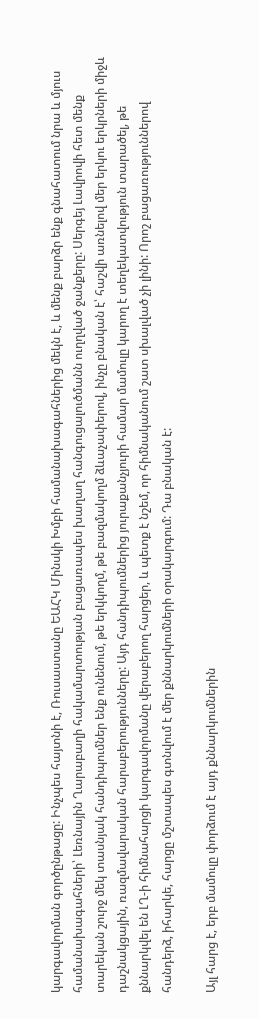կարգավորման գործընթացը: Ինչպես հայտնի է, Ռուսաստանը ԵԱՀԿ Մինսկի Խմբի համանախագահներից մեկն է, և մենք բարձր ենք գնահատում նրա և մյուս համանախագահների՝ Լեռնային Ղարաբաղի հակամարտության բացառապես խաղաղ հանգուցալուծմանն ուղղված ջանքերը: Սերգեյ Լավրովի հետ մենք տարեկան շուրջ մեկ տասնյակ հանդիպումներ ենք ունենում, թե երկկողմ, թե բազմակողմ ձևաչափերով, ինչը բնական է՝ հաշվի առնելով մեր երկու երկրների միջև դաշնակցային, ռազմավարական հարաբերությունները: Այդ հանդիպումներից յուրաքանչյուրի համար մամուլը կարող է տեղեկատվություն տարածել, թե քննարկվել են ԼՂ-ի հիմնահարցի կարգավորմանը վերաբերող հարցեր, և պետք է նշեմ, որ հիմնականում շատ սխալված չի լինի: Որոշ բացառություններով հանդերձ, իհարկե, հարցը մշտապես գտնվում է մեր քննարկումների օրակարգում: Դա բնական է:

Այլ հարց է, երբ մամուլը փորձում է այդ քննարկումներին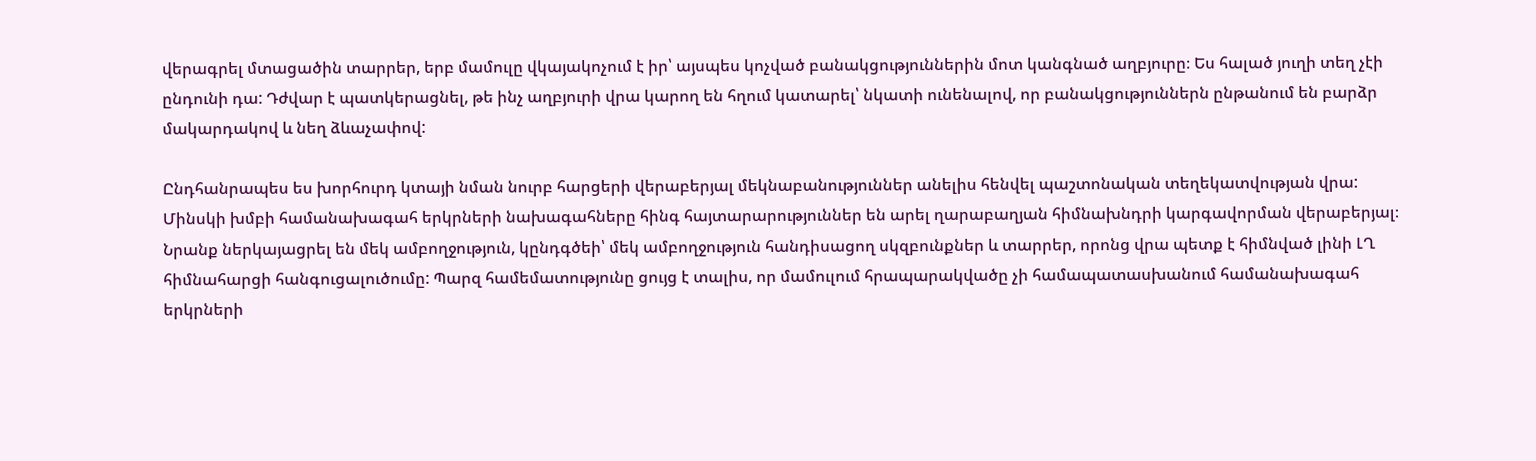վերագրել մտացածին տարրեր, երբ մամուլը վկայակոչում է իր՝ այսպես կոչված բանակցություններին մոտ կանգնած աղբյուրը։ Ես հալած յուղի տեղ չէի ընդունի դա: Դժվար է պատկերացնել, թե ինչ աղբյուրի վրա կարող են հղում կատարել՝ նկատի ունենալով, որ բանակցություններն ընթանում են բարձր մակարդակով և նեղ ձևաչափով:

Ընդհանրապես ես խորհուրդ կտայի նման նուրբ հարցերի վերաբերյալ մեկնաբանություններ անելիս հենվել պաշտոնական տեղեկատվության վրա: Մինսկի խմբի համանախագահ երկրների նախագահները հինգ հայտարարություններ են արել ղարաբաղյան հիմնախնդրի կարգավորման վերաբերյալ։ Նրանք ներկայացրել են մեկ ամբողջություն, կընդգծեի՝ մեկ ամբողջություն հանդիսացող սկզբունքներ և տարրեր, որոնց վրա պետք է հիմնված լինի ԼՂ հիմնահարցի հանգուցալուծումը: Պարզ համեմատությունը ցույց է տալիս, որ մամուլում հրապարակվածը չի համապատասխանում համանախագահ երկրների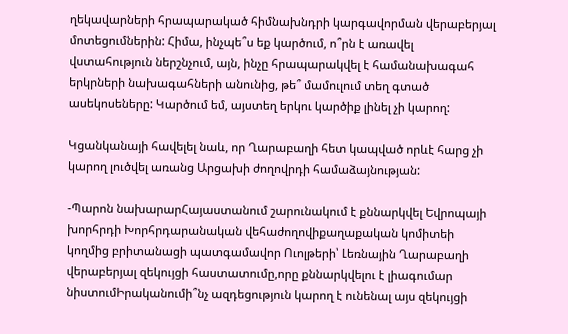ղեկավարների հրապարակած հիմնախնդրի կարգավորման վերաբերյալ մոտեցումներին: Հիմա, ինչպե՞ս եք կարծում, ո՞րն է առավել վստահություն ներշնչում, այն, ինչը հրապարակվել է համանախագահ երկրների նախագահների անունից, թե՞ մամուլում տեղ գտած ասեկոսեները: Կարծում եմ, այստեղ երկու կարծիք լինել չի կարող:

Կցանկանայի հավելել նաև, որ Ղարաբաղի հետ կապված որևէ հարց չի կարող լուծվել առանց Արցախի ժողովրդի համաձայնության:

-Պարոն նախարարՀայաստանում շարունակում է քննարկվել Եվրոպայի խորհրդի Խորհրդարանական վեհաժողովիքաղաքական կոմիտեի կողմից բրիտանացի պատգամավոր Ուոլթերի՝ Լեռնային Ղարաբաղի վերաբերյալ զեկույցի հաստատումը,որը քննարկվելու է լիագումար նիստումԻրականումի՞նչ ազդեցություն կարող է ունենալ այս զեկույցի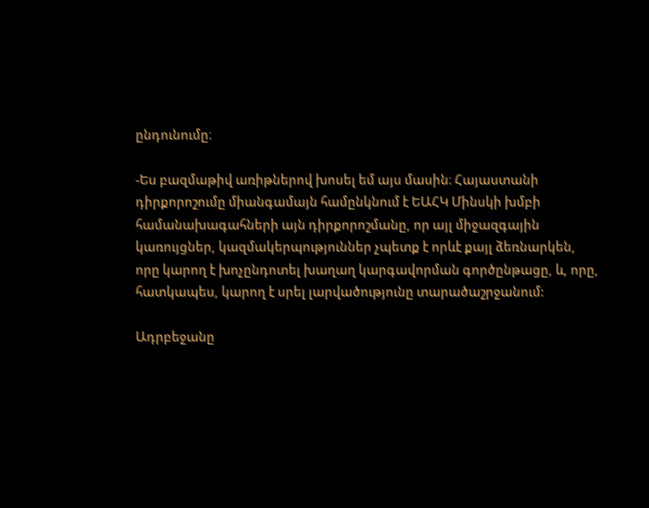ընդունումը։

-Ես բազմաթիվ առիթներով խոսել եմ այս մասին։ Հայաստանի դիրքորոշումը միանգամայն համընկնում է ԵԱՀԿ Մինսկի խմբի համանախագահների այն դիրքորոշմանը, որ այլ միջազգային կառույցներ, կազմակերպություններ չպետք է որևէ քայլ ձեռնարկեն, որը կարող է խոչընդոտել խաղաղ կարգավորման գործընթացը, և, որը, հատկապես, կարող է սրել լարվածությունը տարածաշրջանում:

Ադրբեջանը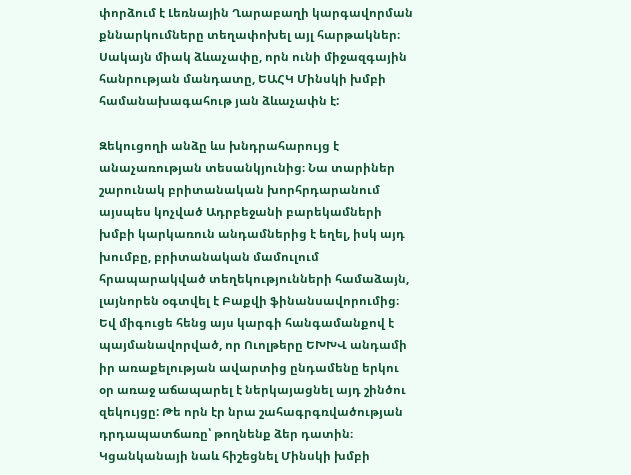փորձում է Լեռնային Ղարաբաղի կարգավորման քննարկումները տեղափոխել այլ հարթակներ։ Սակայն միակ ձևաչափը, որն ունի միջազգային հանրության մանդատը, ԵԱՀԿ Մինսկի խմբի համանախագահութ յան ձևաչափն է:

Զեկուցողի անձը ևս խնդրահարույց է անաչառության տեսանկյունից։ Նա տարիներ շարունակ բրիտանական խորհրդարանում այսպես կոչված Ադրբեջանի բարեկամների խմբի կարկառուն անդամներից է եղել, իսկ այդ խումբը, բրիտանական մամուլում հրապարակված տեղեկությունների համաձայն, լայնորեն օգտվել է Բաքվի ֆինանսավորումից։ Եվ միգուցե հենց այս կարգի հանգամանքով է պայմանավորված, որ Ուոլթերը ԵԽԽՎ անդամի իր առաքելության ավարտից ընդամենը երկու օր առաջ աճապարել է ներկայացնել այդ շինծու զեկույցը: Թե որն էր նրա շահագրգռվածության դրդապատճառը՝ թողնենք ձեր դատին։
Կցանկանայի նաև հիշեցնել Մինսկի խմբի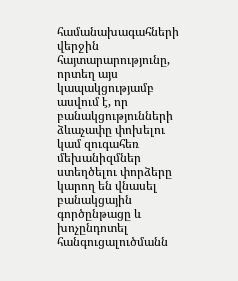համանախագահների վերջին հայտարարությունը, որտեղ այս կապակցությամբ ասվում է, որ բանակցությունների ձևաչափը փոխելու կամ զուգահեռ մեխանիզմներ ստեղծելու փորձերը կարող են վնասել բանակցային գործընթացը և խոչընդոտել հանգուցալուծմանն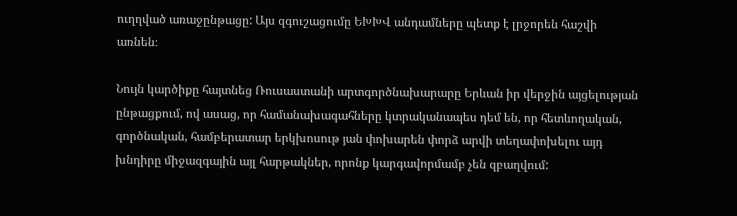ուղղված առաջընթացը: Այս զգուշացումը ԵԽԽՎ անդամները պետք է լրջորեն հաշվի առնեն։

Նույն կարծիքը հայտնեց Ռուսաստանի արտգործնախարարը Երևան իր վերջին այցելության ընթացքում, ով ասաց, որ համանախագահները կտրականապես դեմ են, որ հետևողական, գործնական, համբերատար երկխոսութ յան փոխարեն փորձ արվի տեղափոխելու այդ խնդիրը միջազգային այլ հարթակներ, որոնք կարգավորմամբ չեն զբաղվում: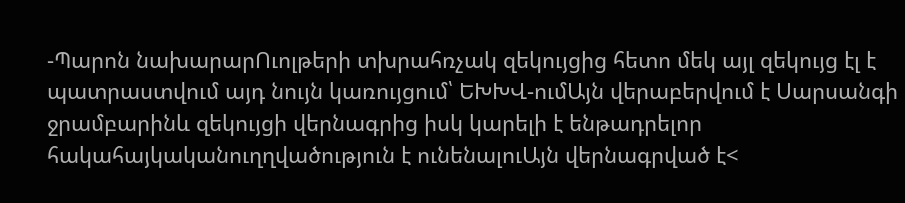-Պարոն նախարարՈւոլթերի տխրահռչակ զեկույցից հետո մեկ այլ զեկույց էլ է պատրաստվում այդ նույն կառույցում՝ ԵԽԽՎ-ումԱյն վերաբերվում է Սարսանգի ջրամբարինև զեկույցի վերնագրից իսկ կարելի է ենթադրելոր հակահայկականուղղվածություն է ունենալուԱյն վերնագրված է<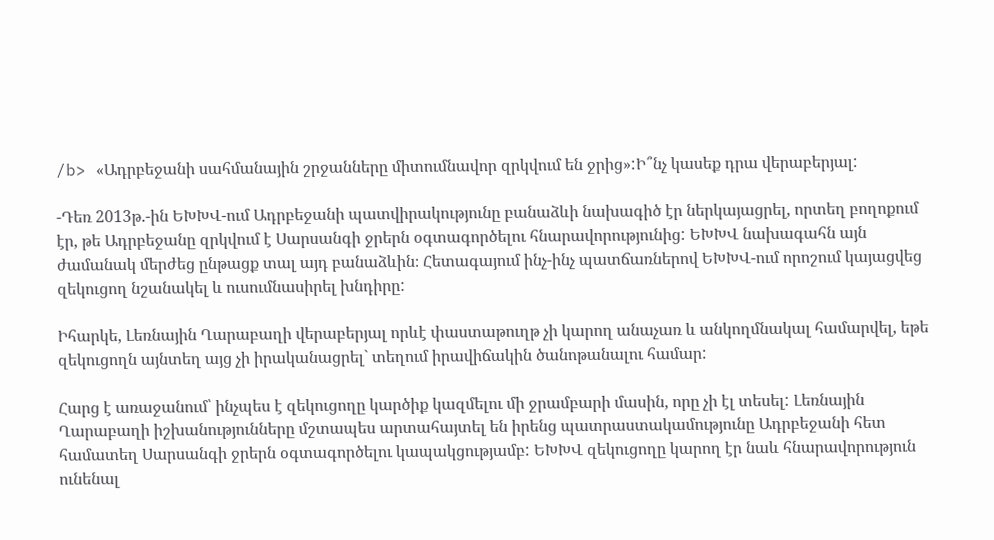/b> «Ադրբեջանի սահմանային շրջանները միտումնավոր զրկվում են ջրից»:Ի՞նչ կասեք դրա վերաբերյալ:

-Դեռ 2013թ.-ին ԵԽԽՎ-ում Ադրբեջանի պատվիրակությունը բանաձևի նախագիծ էր ներկայացրել, որտեղ բողոքում էր, թե Ադրբեջանը զրկվում է Սարսանգի ջրերն օգտագործելու հնարավորությունից: ԵԽԽՎ նախագահն այն ժամանակ մերժեց ընթացք տալ այդ բանաձևին։ Հետագայում ինչ-ինչ պատճառներով ԵԽԽՎ-ում որոշում կայացվեց զեկուցող նշանակել և ուսումնասիրել խնդիրը:

Իհարկե, Լեռնային Ղարաբաղի վերաբերյալ որևէ փաստաթուղթ չի կարող անաչառ և անկողմնակալ համարվել, եթե զեկուցողն այնտեղ այց չի իրականացրել` տեղում իրավիճակին ծանոթանալու համար:

Հարց է առաջանում՝ ինչպես է զեկուցողը կարծիք կազմելու մի ջրամբարի մասին, որը չի էլ տեսել: Լեռնային Ղարաբաղի իշխանությունները մշտապես արտահայտել են իրենց պատրաստակամությունը Ադրբեջանի հետ համատեղ Սարսանգի ջրերն օգտագործելու կապակցությամբ: ԵԽԽՎ զեկուցողը կարող էր նաև հնարավորություն ունենալ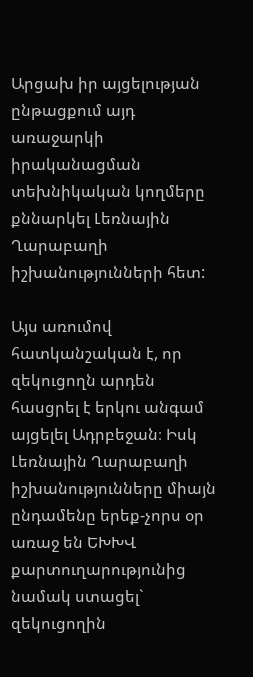Արցախ իր այցելության ընթացքում այդ առաջարկի իրականացման տեխնիկական կողմերը քննարկել Լեռնային Ղարաբաղի իշխանությունների հետ:

Այս առումով հատկանշական է, որ զեկուցողն արդեն հասցրել է երկու անգամ այցելել Ադրբեջան։ Իսկ Լեռնային Ղարաբաղի իշխանությունները միայն ընդամենը երեք-չորս օր առաջ են ԵԽԽՎ քարտուղարությունից նամակ ստացել` զեկուցողին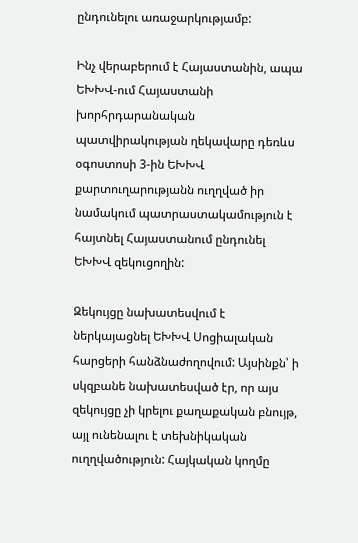ընդունելու առաջարկությամբ:

Ինչ վերաբերում է Հայաստանին, ապա ԵԽԽՎ-ում Հայաստանի խորհրդարանական պատվիրակության ղեկավարը դեռևս օգոստոսի 3-ին ԵԽԽՎ քարտուղարությանն ուղղված իր նամակում պատրաստակամություն է հայտնել Հայաստանում ընդունել ԵԽԽՎ զեկուցողին:

Զեկույցը նախատեսվում է ներկայացնել ԵԽԽՎ Սոցիալական հարցերի հանձնաժողովում: Այսինքն՝ ի սկզբանե նախատեսված էր, որ այս զեկույցը չի կրելու քաղաքական բնույթ, այլ ունենալու է տեխնիկական ուղղվածություն: Հայկական կողմը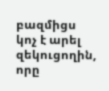բազմիցս կոչ է արել զեկուցողին, որը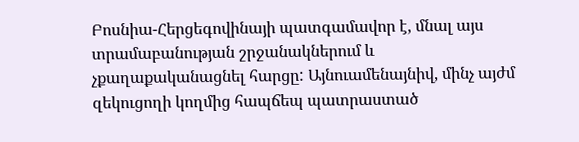Բոսնիա-Հերցեգովինայի պատգամավոր է, մնալ այս տրամաբանության շրջանակներում և չքաղաքականացնել հարցը: Այնուամենայնիվ, մինչ այժմ զեկուցողի կողմից հապճեպ պատրաստած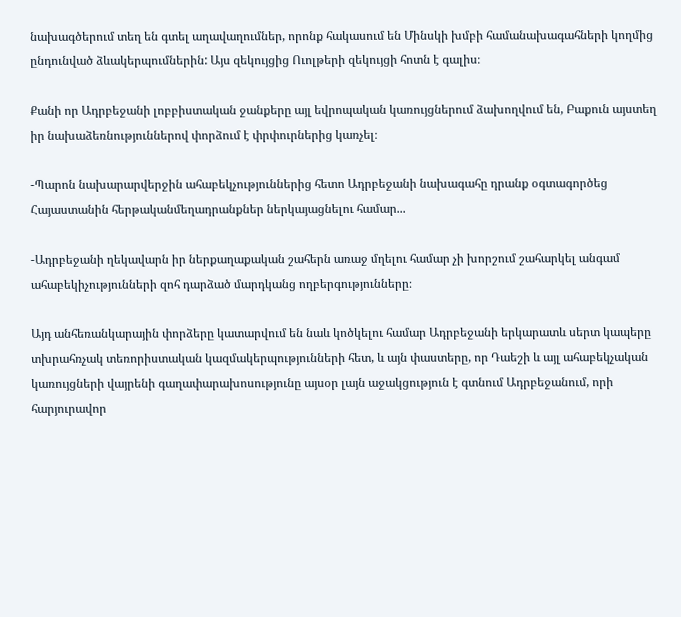նախագծերում տեղ են գտել աղավաղումներ, որոնք հակասում են Մինսկի խմբի համանախագահների կողմից ընդունված ձևակերպումներին: Այս զեկույցից Ուոլթերի զեկույցի հոտն է գալիս։

Քանի որ Ադրբեջանի լոբբիստական ջանքերը այլ եվրոպական կառույցներում ձախողվում են, Բաքուն այստեղ իր նախաձեռնություններով փորձում է փրփուրներից կառչել։

-Պարոն նախարարվերջին ահաբեկչություններից հետո Ադրբեջանի նախագահը դրանք օգտագործեց Հայաստանին հերթականմեղադրանքներ ներկայացնելու համար...

-Ադրբեջանի ղեկավարն իր ներքաղաքական շահերն առաջ մղելու համար չի խորշում շահարկել անգամ ահաբեկիչությունների զոհ դարձած մարդկանց ողբերգությունները։

Այդ անհեռանկարային փորձերը կատարվում են նաև կոծկելու համար Ադրբեջանի երկարատև սերտ կապերը տխրահռչակ տեռորիստական կազմակերպությունների հետ, և այն փաստերը, որ Դաեշի և այլ ահաբեկչական կառույցների վայրենի գաղափարախոսությունը այսօր լայն աջակցություն է գտնում Ադրբեջանում, որի հարյուրավոր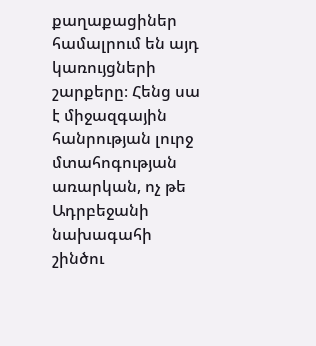քաղաքացիներ համալրում են այդ կառույցների շարքերը։ Հենց սա է միջազգային հանրության լուրջ մտահոգության առարկան, ոչ թե Ադրբեջանի նախագահի շինծու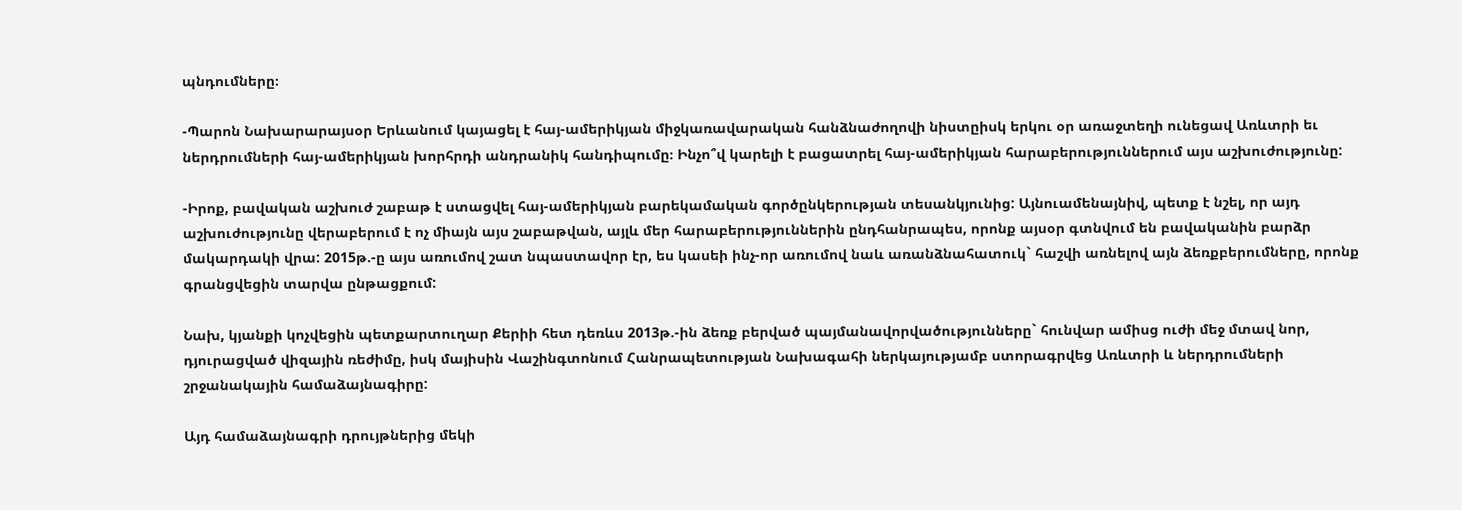պնդումները։

-Պարոն Նախարարայսօր Երևանում կայացել է հայ-ամերիկյան միջկառավարական հանձնաժողովի նիստըիսկ երկու օր առաջտեղի ունեցավ Առևտրի եւ ներդրումների հայ-ամերիկյան խորհրդի անդրանիկ հանդիպումը։ Ինչո՞վ կարելի է բացատրել հայ-ամերիկյան հարաբերություններում այս աշխուժությունը:

-Իրոք, բավական աշխուժ շաբաթ է ստացվել հայ-ամերիկյան բարեկամական գործընկերության տեսանկյունից: Այնուամենայնիվ, պետք է նշել, որ այդ աշխուժությունը վերաբերում է ոչ միայն այս շաբաթվան, այլև մեր հարաբերություններին ընդհանրապես, որոնք այսօր գտնվում են բավականին բարձր մակարդակի վրա: 2015թ.-ը այս առումով շատ նպաստավոր էր, ես կասեի ինչ-որ առումով նաև առանձնահատուկ` հաշվի առնելով այն ձեռքբերումները, որոնք գրանցվեցին տարվա ընթացքում:

Նախ, կյանքի կոչվեցին պետքարտուղար Քերիի հետ դեռևս 2013թ.-ին ձեռք բերված պայմանավորվածությունները` հունվար ամիսց ուժի մեջ մտավ նոր, դյուրացված վիզային ռեժիմը, իսկ մայիսին Վաշինգտոնում Հանրապետության Նախագահի ներկայությամբ ստորագրվեց Առևտրի և ներդրումների շրջանակային համաձայնագիրը:

Այդ համաձայնագրի դրույթներից մեկի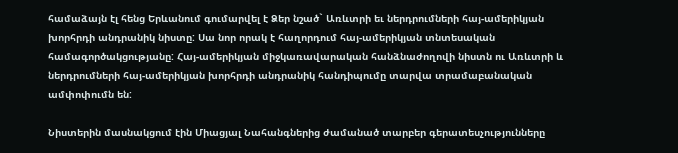համաձայն էլ հենց Երևանում գումարվել է Ձեր նշած` Առևտրի եւ ներդրումների հայ-ամերիկյան խորհրդի անդրանիկ նիստը: Սա նոր որակ է հաղորդում հայ-ամերիկյան տնտեսական համագործակցությանը: Հայ-ամերիկյան միջկառավարական հանձնաժողովի նիստն ու Առևտրի և ներդրումների հայ-ամերիկյան խորհրդի անդրանիկ հանդիպումը տարվա տրամաբանական ամփոփումն են:

Նիստերին մասնակցում էին Միացյալ Նահանգներից ժամանած տարբեր գերատեսչությունները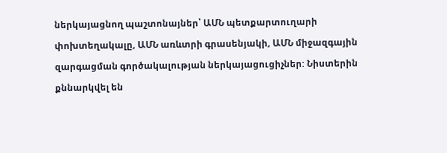ներկայացնող պաշտոնայներ՝ ԱՄՆ պետքարտուղարի փոխտեղակալը, ԱՄՆ առևտրի գրասենյակի, ԱՄՆ միջազգային զարգացման գործակալության ներկայացուցիչներ: Նիստերին քննարկվել են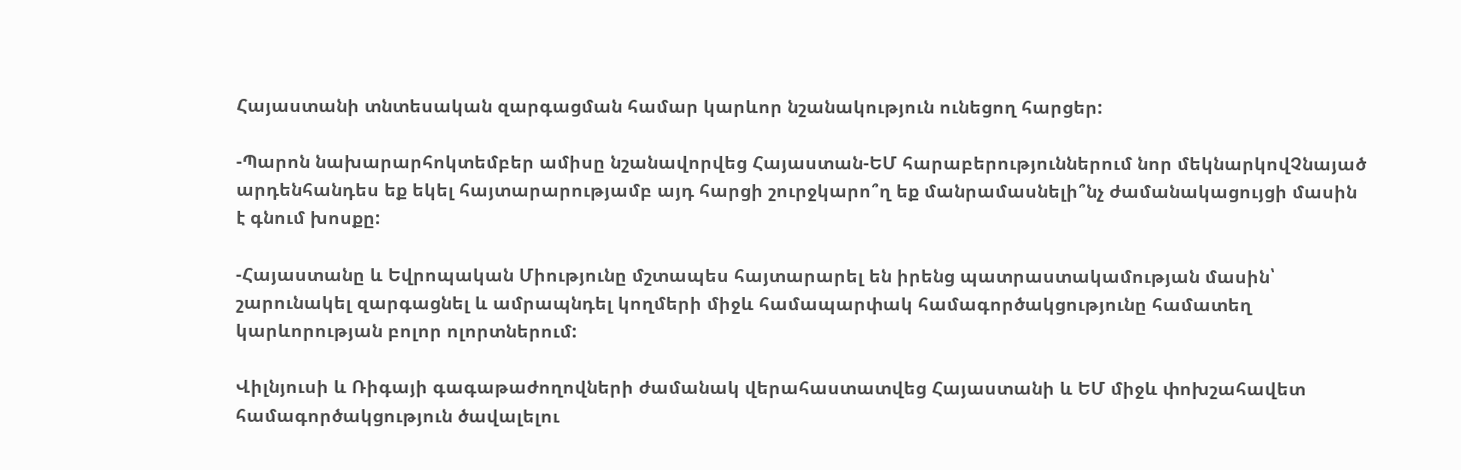Հայաստանի տնտեսական զարգացման համար կարևոր նշանակություն ունեցող հարցեր:

-Պարոն նախարարհոկտեմբեր ամիսը նշանավորվեց Հայաստան-ԵՄ հարաբերություններում նոր մեկնարկովՉնայած արդենհանդես եք եկել հայտարարությամբ այդ հարցի շուրջկարո՞ղ եք մանրամասնելի՞նչ ժամանակացույցի մասին է գնում խոսքը:

-Հայաստանը և Եվրոպական Միությունը մշտապես հայտարարել են իրենց պատրաստակամության մասին՝ շարունակել զարգացնել և ամրապնդել կողմերի միջև համապարփակ համագործակցությունը համատեղ կարևորության բոլոր ոլորտներում:

Վիլնյուսի և Ռիգայի գագաթաժողովների ժամանակ վերահաստատվեց Հայաստանի և ԵՄ միջև փոխշահավետ համագործակցություն ծավալելու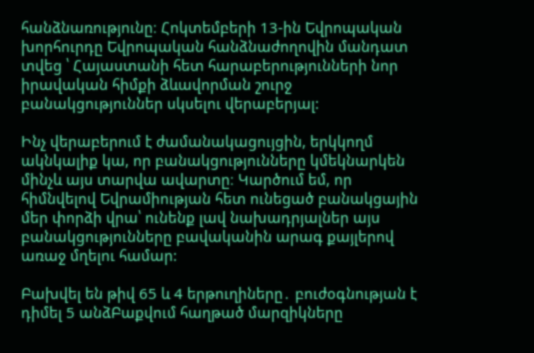հանձնառությունը։ Հոկտեմբերի 13-ին Եվրոպական խորհուրդը Եվրոպական հանձնաժողովին մանդատ տվեց ՝ Հայաստանի հետ հարաբերությունների նոր իրավական հիմքի ձևավորման շուրջ բանակցություններ սկսելու վերաբերյալ:

Ինչ վերաբերում է ժամանակացույցին, երկկողմ ակնկալիք կա, որ բանակցությունները կմեկնարկեն մինչև այս տարվա ավարտը։ Կարծում եմ, որ հիմնվելով Եվրամիության հետ ունեցած բանակցային մեր փորձի վրա՝ ունենք լավ նախադրյալներ այս բանակցությունները բավականին արագ քայլերով առաջ մղելու համար:

Բախվել են թիվ 65 և 4 երթուղիները․ բուժօգնության է դիմել 5 անձԲաքվում հաղթած մարզիկները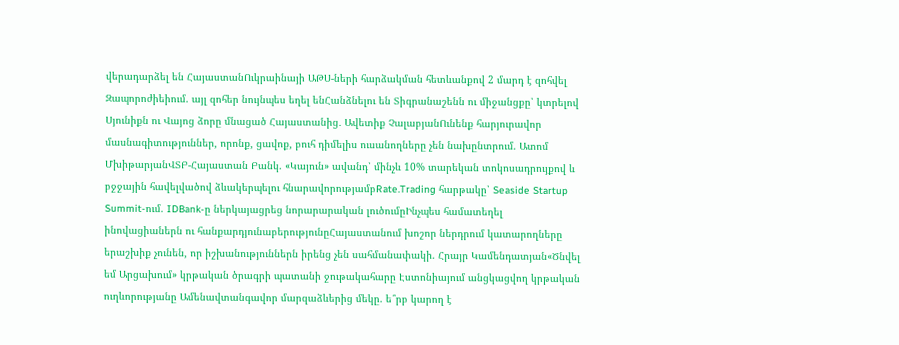վերադարձել են ՀայաստանՈւկրաինայի ԱԹՍ-ների հարձակման հետևանքով 2 մարդ է զոհվել Զապորոժիեիում. այլ զոհեր նույնպես եղել ենՀանձնելու են Տիգրանաշենն ու միջանցքը՝ կտրելով Սյունիքն ու Վայոց ձորը մնացած Հայաստանից․ Ավետիք ՉալաբյանՈւնենք հարյուրավոր մասնագիտություններ, որոնք, ցավոք, բուհ դիմելիս ուսանողները չեն նախընտրում. Ատոմ ՄխիթարյանՎՏԲ-Հայաստան Բանկ. «Կայուն» ավանդ՝ մինչև 10% տարեկան տոկոսադրույքով և բջջային հավելվածով ձևակերպելու հնարավորությամբRate.Trading հարթակը՝ Seaside Startup Summit-ում. IDBank-ը ներկայացրեց նորարարական լուծումըԻնչպես համատեղել ինովացիաներն ու հանքարդյունաբերությունըՀայաստանում խոշոր ներդրում կատարողները երաշխիք չունեն, որ իշխանություններն իրենց չեն սահմանափակի. Հրայր Կամենդատյան«Ծնվել եմ Արցախում» կրթական ծրագրի պատանի ջութակահարը Էստոնիայում անցկացվող կրթական ուղևորությանը Ամենավտանգավոր մարզաձևերից մեկը. ե՞րբ կարող է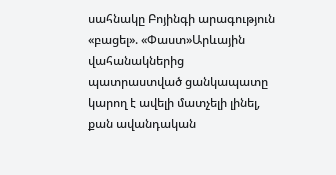սահնակը Բոյինգի արագություն «բացել». «Փաստ»Արևային վահանակներից պատրաստված ցանկապատը կարող է ավելի մատչելի լինել, քան ավանդական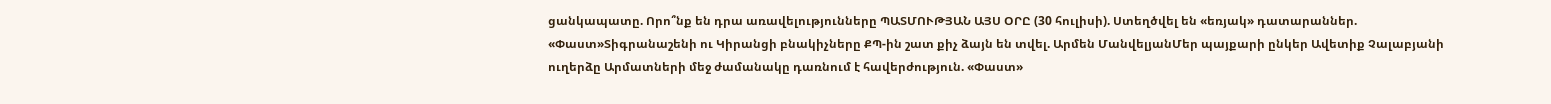ցանկապատը. Որո՞նք են դրա առավելությունները ՊԱՏՄՈՒԹՅԱՆ ԱՅՍ ՕՐԸ (30 հուլիսի). Ստեղծվել են «եռյակ» դատարաններ. «Փաստ»Տիգրանաշենի ու Կիրանցի բնակիչները ՔՊ-ին շատ քիչ ձայն են տվել. Արմեն ՄանվելյանՄեր պայքարի ընկեր Ավետիք Չալաբյանի ուղերձը Արմատների մեջ ժամանակը դառնում է հավերժություն. «Փաստ»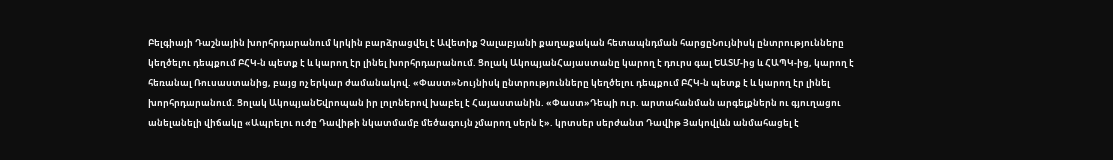Բելգիայի Դաշնային խորհրդարանում կրկին բարձրացվել է Ավետիք Չալաբյանի քաղաքական հետապնդման հարցըՆույնիսկ ընտրությունները կեղծելու դեպքում ԲՀԿ-ն պետք է և կարող էր լինել խորհրդարանում. Ցոլակ ԱկոպյանՀայաստանը կարող է դուրս գալ ԵԱՏՄ-ից և ՀԱՊԿ-ից, կարող է հեռանալ Ռուսաստանից, բայց ոչ երկար ժամանակով. «Փաստ»Նույնիսկ ընտրությունները կեղծելու դեպքում ԲՀԿ-ն պետք է և կարող էր լինել խորհրդարանում. Ցոլակ ԱկոպյանԵվրոպան իր լոլոներով խաբել է Հայաստանին. «Փաստ»Դեպի ուր. արտահանման արգելքներն ու գյուղացու անելանելի վիճակը «Ապրելու ուժը Դավիթի նկատմամբ մեծագույն չմարող սերն է». կրտսեր սերժանտ Դավիթ Յակովլևն անմահացել է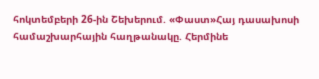հոկտեմբերի 26-ին Շեխերում. «Փաստ»Հայ դասախոսի համաշխարհային հաղթանակը. Հերմինե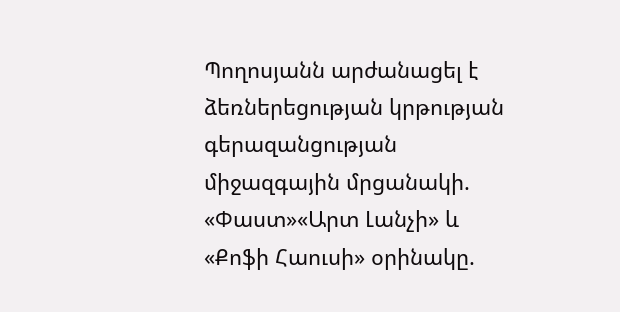Պողոսյանն արժանացել է ձեռներեցության կրթության գերազանցության միջազգային մրցանակի. «Փաստ»«Արտ Լանչի» և «Քոֆի Հաուսի» օրինակը.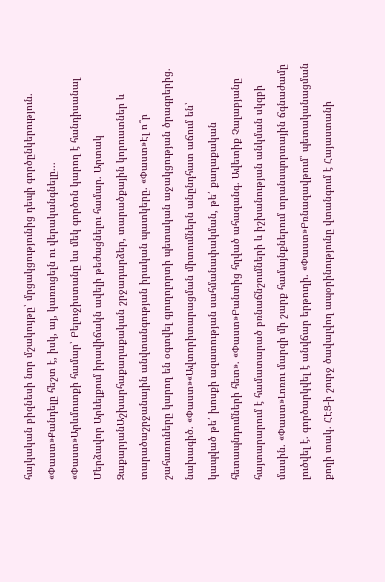հայկական բիզնեսի նոր մշակույթը՝ մրցակցությունից դեպի գործընկերություն. «Փաստ»Քանդելը հեշտ է, իսկ, այ, կառուցելն ու վերականգնելը... «Փաստ»Արևմուտքի համար՝ Բելուջիստանը ևս մեկ գործոն կարող է հանդիսանալ Մերձավոր Արևելքում իրավիճակն ավելի թեժացնելու համար. Արտակ ԶաքարյանԱշխարհաքաղաքական շրջադարձեր, տարածքային կորուստներ և տարածաշրջանային անվտանգության իրական պատկերը. «Փաստ»Էլ ո՞ր շահառուները կարող են օգտվել գյուղոլորտի պետական աջակցության ծրագրերից. նախագիծ. «Փաստ»«Ավտորիտարացման միտումներն անընդհատ աճում են՝ կապված թե՛ խոսքի ազատության սահմանափակման, թե՛ քաղաքական հետապնդումների հետ». «Փաստ»Բանտից հղված ահազանգ. Ավետիք Չալաբյանը հայտարարում է համատարած բռնաճնշումների և իշխանության անկման սկզբի մասին. «Փաստ»Լոռու մարզի մի շարք համայնքներում տրանսպորտային ճգնաժամը լուծվել է. գործարկվել է անվճար երթուղի. «Փաստ»Բռնազավթում՝ պետականացման քողի տակ. ՀԷՑ-ի շուրջ ծավալվող ապօրինությունը վտանգում է Հայաստանի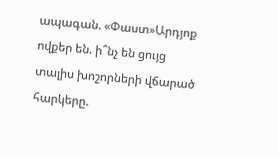ապագան. «Փաստ»Արդյոք ովքեր են. ի՞նչ են ցույց տալիս խոշորների վճարած հարկերը.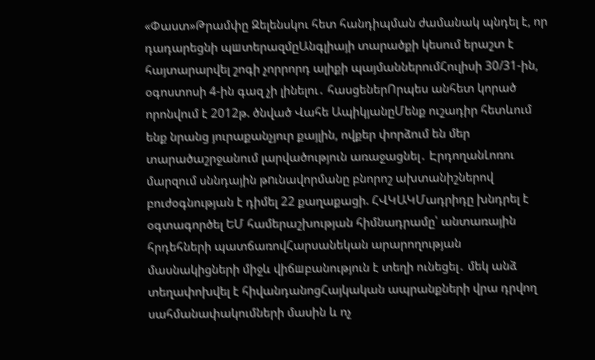«Փաստ»Թրամփը Զելենսկու հետ հանդիպման ժամանակ պնդել է, որ դադարեցնի պшտերազմըԱնգլիայի տարածքի կեսում երաշտ է հայտարարվել շոգի չորրորդ ալիքի պայմաններումՀուլիսի 30/31-ին, օգոստոսի 4-ին գազ չի լինելու․ հասցեներՈրպես անհետ կորած որոնվում է 2012թ. ծնված Վահե ԱպիկյանըՄենք ուշադիր հետևում ենք նրանց յուրաքանչյուր քայլին, ովքեր փորձում են մեր տարածաշրջանում լարվածություն առաջացնել․ ԷրդողանԼոռու մարզում սննդային թnւնավորմանը բնորոշ ախտանիշներով բուժօգնության է դիմել 22 քաղաքացի. ՀՎԿԱԿՄադրիդը խնդրել է օգտագործել ԵՄ համերաշխության հիմնադրամը՝ անտառային հրդեհների պատճառովՀարսանեկան արարողության մասնակիցների միջև վիճшբանություն է տեղի ունեցել․ մեկ անձ տեղափոխվել է հիվանդանոցՀայկական ապրանքների վրա դրվող սահմանափակումների մասին և ոչ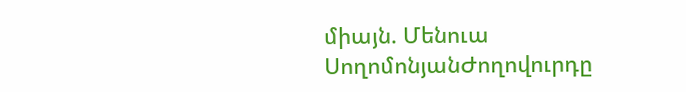միայն. Մենուա ՍողոմոնյանԺողովուրդը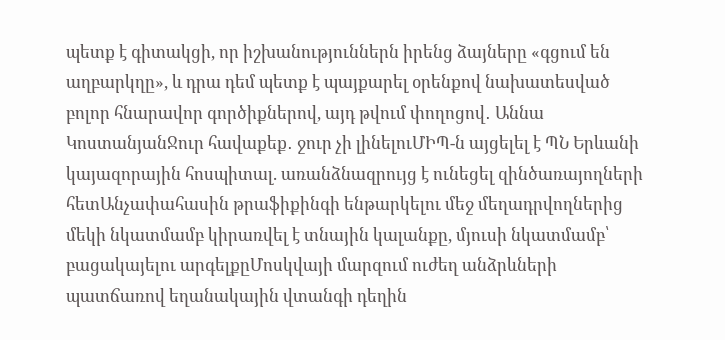պետք է գիտակցի, որ իշխանություններն իրենց ձայները «գցում են աղբարկղը», և դրա դեմ պետք է պայքարել օրենքով նախատեսված բոլոր հնարավոր գործիքներով, այդ թվում փողոցով․ Աննա ԿոստանյանՋուր հավաքեք․ ջուր չի լինելուՄԻՊ-ն այցելել է ՊՆ Երևանի կայազորային հոսպիտալ. առանձնազրույց է ունեցել զինծառայողների հետԱնչափահասին թրաֆիքինգի ենթարկելու մեջ մեղադրվողներից մեկի նկատմամբ կիրառվել է տնային կալանքը, մյուսի նկատմամբ՝ բացակայելու արգելքըՄոսկվայի մարզում ուժեղ անձրևների պատճառով եղանակային վտանգի դեղին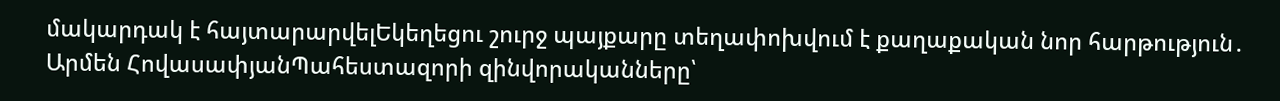մակարդակ է հայտարարվելԵկեղեցու շուրջ պայքարը տեղափոխվում է քաղաքական նոր հարթություն․ Արմեն ՀովասափյանՊահեստազորի զինվորականները՝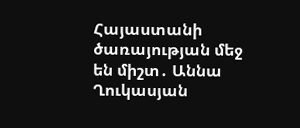Հայաստանի ծառայության մեջ են միշտ․ Աննա Ղուկասյան